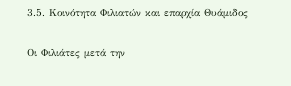3.5. Κοινότητα Φιλιατών και επαρχία Θυάμιδος

Οι Φιλιάτες μετά την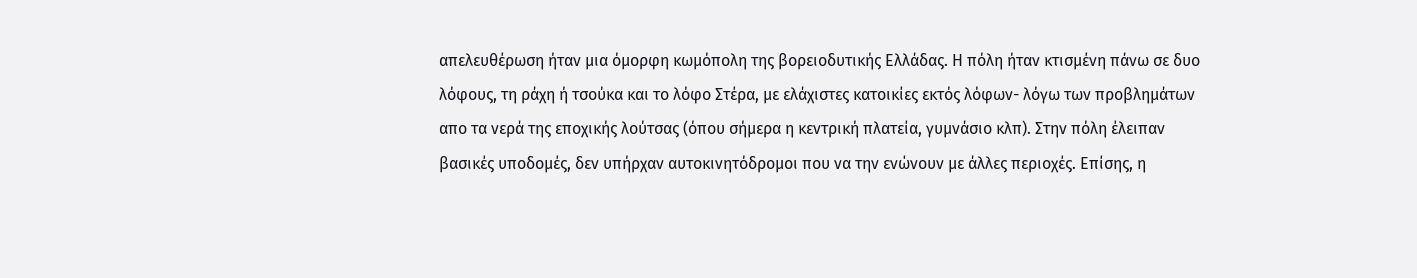απελευθέρωση ήταν μια όμορφη κωμόπολη της βορειοδυτικής Ελλάδας. Η πόλη ήταν κτισμένη πάνω σε δυο λόφους, τη ράχη ή τσούκα και το λόφο Στέρα, με ελάχιστες κατοικίες εκτός λόφων- λόγω των προβλημάτων απο τα νερά της εποχικής λούτσας (όπου σήμερα η κεντρική πλατεία, γυμνάσιο κλπ). Στην πόλη έλειπαν βασικές υποδομές, δεν υπήρχαν αυτοκινητόδρομοι που να την ενώνουν με άλλες περιοχές. Επίσης, η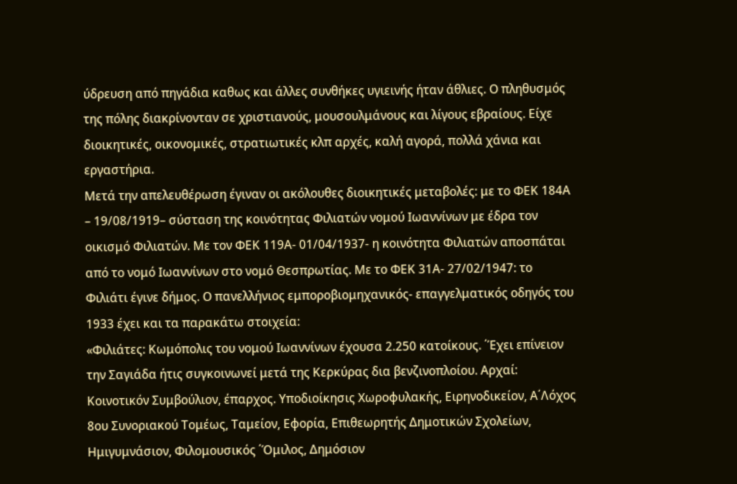ύδρευση από πηγάδια καθως και άλλες συνθήκες υγιεινής ήταν άθλιες. Ο πληθυσμός της πόλης διακρίνονταν σε χριστιανούς, μουσουλμάνους και λίγους εβραίους. Είχε διοικητικές, οικονομικές, στρατιωτικές κλπ αρχές, καλή αγορά, πολλά χάνια και εργαστήρια.
Μετά την απελευθέρωση έγιναν οι ακόλουθες διοικητικές μεταβολές: με το ΦΕΚ 184Α – 19/08/1919– σύσταση της κοινότητας Φιλιατών νομού Ιωαννίνων με έδρα τον οικισμό Φιλιατών. Με τον ΦΕΚ 119Α- 01/04/1937- η κοινότητα Φιλιατών αποσπάται από το νομό Ιωαννίνων στο νομό Θεσπρωτίας. Με το ΦΕΚ 31Α- 27/02/1947: το Φιλιάτι έγινε δήμος. Ο πανελλήνιος εμποροβιομηχανικός- επαγγελματικός οδηγός του 1933 έχει και τα παρακάτω στοιχεία:
«Φιλιάτες: Κωμόπολις του νομού Ιωαννίνων έχουσα 2.250 κατοίκους. ΄Έχει επίνειον την Σαγιάδα ήτις συγκοινωνεί μετά της Κερκύρας δια βενζινοπλοίου. Αρχαί: Κοινοτικόν Συμβούλιον, έπαρχος. Υποδιοίκησις Χωροφυλακής, Ειρηνοδικείον, Α΄Λόχος 8ου Συνοριακού Τομέως, Ταμείον, Εφορία, Επιθεωρητής Δημοτικών Σχολείων, Ημιγυμνάσιον, Φιλομουσικός ΄Όμιλος, Δημόσιον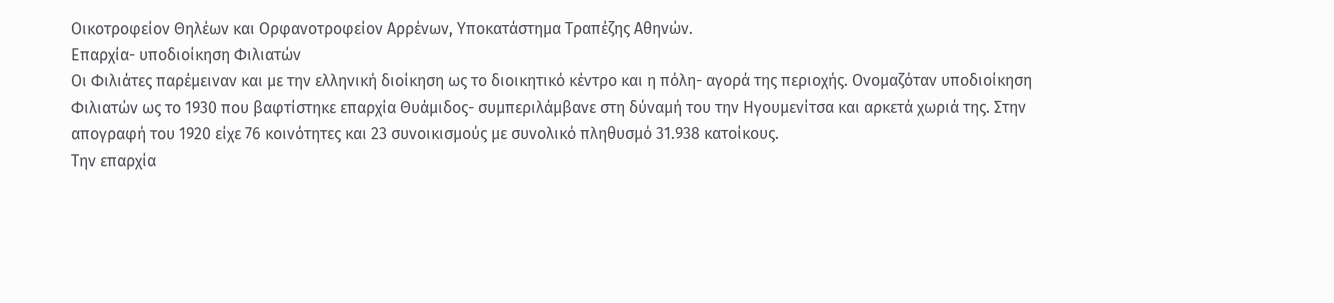Οικοτροφείον Θηλέων και Ορφανοτροφείον Αρρένων, Υποκατάστημα Τραπέζης Αθηνών.
Επαρχία- υποδιοίκηση Φιλιατών
Οι Φιλιάτες παρέμειναν και με την ελληνική διοίκηση ως το διοικητικό κέντρο και η πόλη- αγορά της περιοχής. Ονομαζόταν υποδιοίκηση Φιλιατών ως το 1930 που βαφτίστηκε επαρχία Θυάμιδος- συμπεριλάμβανε στη δύναμή του την Ηγουμενίτσα και αρκετά χωριά της. Στην απογραφή του 1920 είχε 76 κοινότητες και 23 συνοικισμούς με συνολικό πληθυσμό 31.938 κατοίκους.
Την επαρχία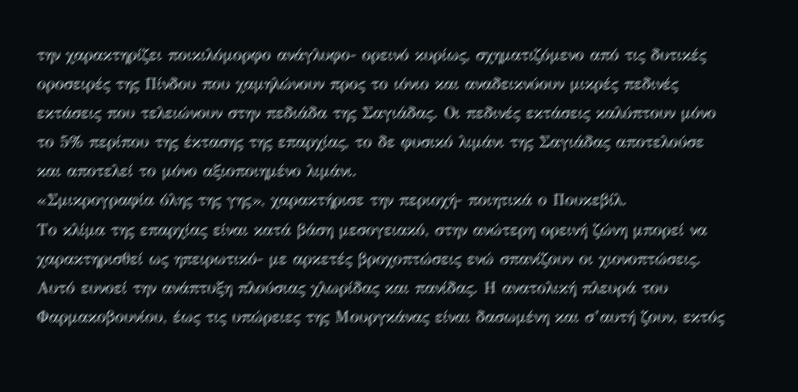την χαρακτηρίζει ποικιλόμορφο ανάγλυφο- ορεινό κυρίως, σχηματιζόμενο από τις δυτικές οροσειρές της Πίνδου που χαμηλώνουν προς το ιόνιο και αναδεικνύουν μικρές πεδινές εκτάσεις που τελειώνουν στην πεδιάδα της Σαγιάδας. Οι πεδινές εκτάσεις καλύπτουν μόνο το 5% περίπου της έκτασης της επαρχίας, το δε φυσικό λιμάνι της Σαγιάδας αποτελούσε και αποτελεί το μόνο αξιοποιημένο λιμάνι.
«Σμικρογραφία όλης της γης», χαρακτήρισε την περιοχή- ποιητικά ο Πουκεβίλ.
Το κλίμα της επαρχίας είναι κατά βάση μεσογειακό, στην ανώτερη ορεινή ζώνη μπορεί να χαρακτηρισθεί ως ηπειρωτικό- με αρκετές βροχοπτώσεις ενώ σπανίζουν οι χιονοπτώσεις. Αυτό ευνοεί την ανάπτυξη πλούσιας χλωρίδας και πανίδας. Η ανατολική πλευρά του Φαρμακοβουνίου, έως τις υπώρειες της Μουργκάνας είναι δασωμένη και σ’αυτή ζουν, εκτός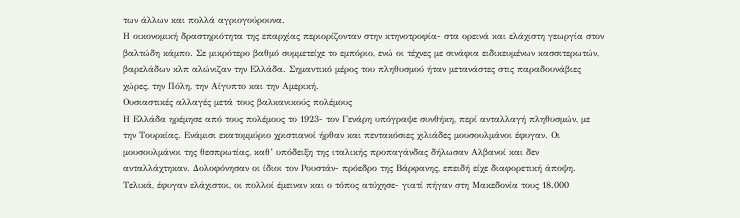των άλλων και πολλά αγριογούρουνα.
Η οικονομική δραστηριότητα της επαρχίας περιορίζονταν στην κτηνοτροφία- στα ορεινά και ελάχιστη γεωργία στον βαλτώδη κάμπο. Σε μικρότερο βαθμό συμμετείχε το εμπόριο, ενώ οι τέχνες με σινάφια ειδικευμένων κασσιτερωτών, βαρελάδων κλπ αλώνιζαν την Ελλάδα. Σημαντικό μέρος του πληθυσμού ήταν μετανάστες στις παραδουνάβιες χώρες, την Πόλη, την Αίγυπτο και την Αμερική.
Ουσιαστικές αλλαγές μετά τους βαλκανικούς πολέμους
Η Ελλάδα ηρέμησε από τους πολέμους το 1923- τον Γενάρη υπόγραψε συνθήκη, περί ανταλλαγή πληθυσμών, με την Τουρκίας. Ενάμισι εκατομμύριο χριστιανοί ήρθαν και πεντακόσιες χιλιάδες μουσουλμάνοι έφυγαν. Οι μουσουλμάνοι της θεσπρωτίας, καθ’ υπόδειξη της ιταλικής προπαγάνδας δήλωσαν Αλβανοί και δεν ανταλλάχτηκαν. Δολοφόνησαν οι ίδιοι τον Ρουστάν- πρόεδρο της Βάρφανης, επειδή είχε διαφορετική άποψη. Τελικά, έφυγαν ελάχιστοι, οι πολλοί έμειναν και ο τόπος ατύχησε- γιατί πήγαν στη Μακεδονία τους 18.000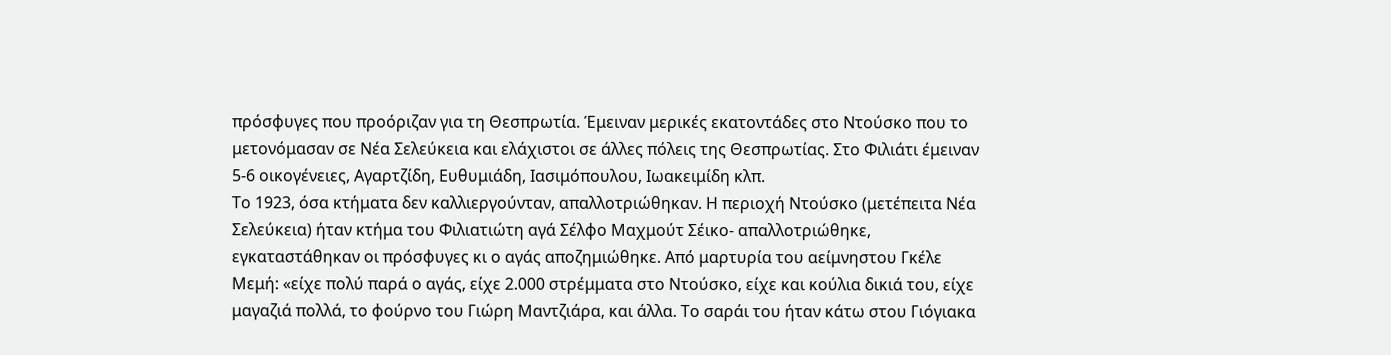πρόσφυγες που προόριζαν για τη Θεσπρωτία. Έμειναν μερικές εκατοντάδες στο Ντούσκο που το μετονόμασαν σε Νέα Σελεύκεια και ελάχιστοι σε άλλες πόλεις της Θεσπρωτίας. Στο Φιλιάτι έμειναν 5-6 οικογένειες, Αγαρτζίδη, Ευθυμιάδη, Ιασιμόπουλου, Ιωακειμίδη κλπ.
Το 1923, όσα κτήματα δεν καλλιεργούνταν, απαλλοτριώθηκαν. Η περιοχή Ντούσκο (μετέπειτα Νέα Σελεύκεια) ήταν κτήμα του Φιλιατιώτη αγά Σέλφο Μαχμούτ Σέικο- απαλλοτριώθηκε, εγκαταστάθηκαν οι πρόσφυγες κι ο αγάς αποζημιώθηκε. Από μαρτυρία του αείμνηστου Γκέλε Μεμή: «είχε πολύ παρά ο αγάς, είχε 2.000 στρέμματα στο Ντούσκο, είχε και κούλια δικιά του, είχε μαγαζιά πολλά, το φούρνο του Γιώρη Μαντζιάρα, και άλλα. Το σαράι του ήταν κάτω στου Γιόγιακα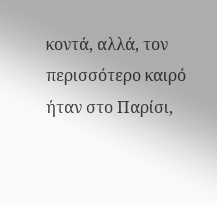κοντά, αλλά, τον περισσότερο καιρό ήταν στο Παρίσι,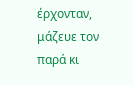έρχονταν, μάζευε τον παρά κι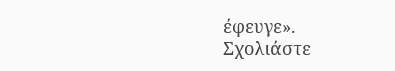έφευγε».
Σχολιάστε